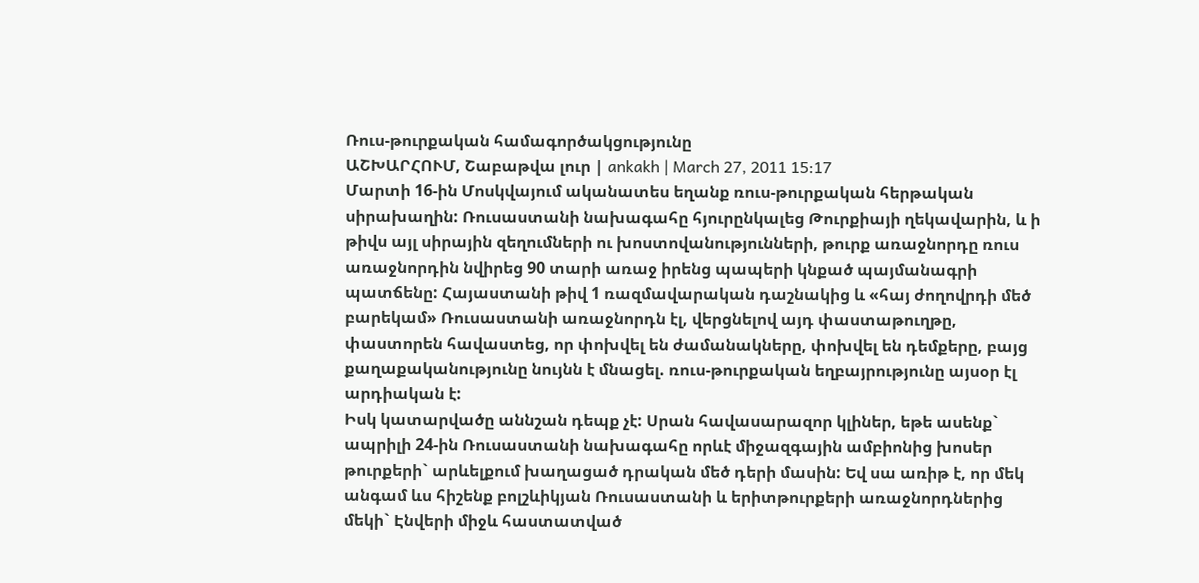Ռուս-թուրքական համագործակցությունը
ԱՇԽԱՐՀՈՒՄ, Շաբաթվա լուր | ankakh | March 27, 2011 15:17
Մարտի 16-ին Մոսկվայում ականատես եղանք ռուս-թուրքական հերթական սիրախաղին: Ռուսաստանի նախագահը հյուրընկալեց Թուրքիայի ղեկավարին, և ի թիվս այլ սիրային զեղումների ու խոստովանությունների, թուրք առաջնորդը ռուս առաջնորդին նվիրեց 90 տարի առաջ իրենց պապերի կնքած պայմանագրի պատճենը: Հայաստանի թիվ 1 ռազմավարական դաշնակից և «հայ ժողովրդի մեծ բարեկամ» Ռուսաստանի առաջնորդն էլ, վերցնելով այդ փաստաթուղթը, փաստորեն հավաստեց, որ փոխվել են ժամանակները, փոխվել են դեմքերը, բայց քաղաքականությունը նույնն է մնացել. ռուս-թուրքական եղբայրությունը այսօր էլ արդիական է:
Իսկ կատարվածը աննշան դեպք չէ: Սրան հավասարազոր կլիներ, եթե ասենք` ապրիլի 24-ին Ռուսաստանի նախագահը որևէ միջազգային ամբիոնից խոսեր թուրքերի` արևելքում խաղացած դրական մեծ դերի մասին: Եվ սա առիթ է, որ մեկ անգամ ևս հիշենք բոլշևիկյան Ռուսաստանի և երիտթուրքերի առաջնորդներից մեկի` Էնվերի միջև հաստատված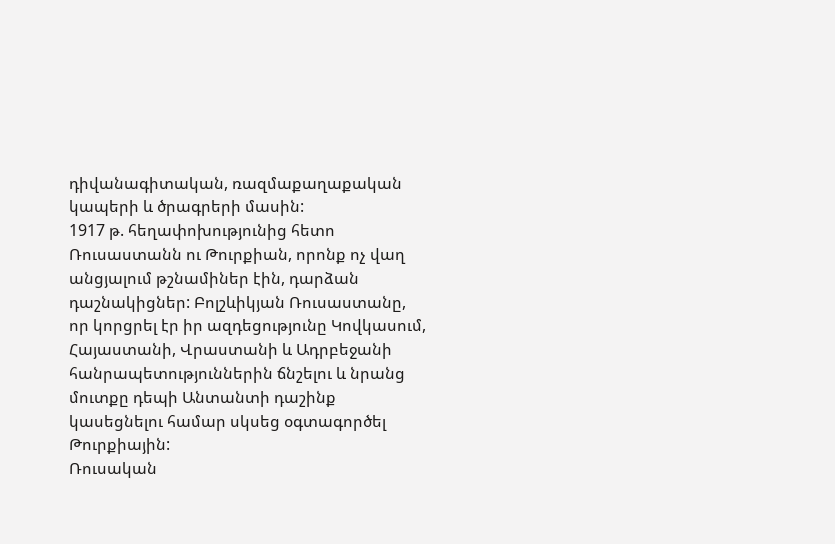դիվանագիտական, ռազմաքաղաքական կապերի և ծրագրերի մասին:
1917 թ. հեղափոխությունից հետո Ռուսաստանն ու Թուրքիան, որոնք ոչ վաղ անցյալում թշնամիներ էին, դարձան դաշնակիցներ: Բոլշևիկյան Ռուսաստանը, որ կորցրել էր իր ազդեցությունը Կովկասում, Հայաստանի, Վրաստանի և Ադրբեջանի հանրապետություններին ճնշելու և նրանց մուտքը դեպի Անտանտի դաշինք կասեցնելու համար սկսեց օգտագործել Թուրքիային:
Ռուսական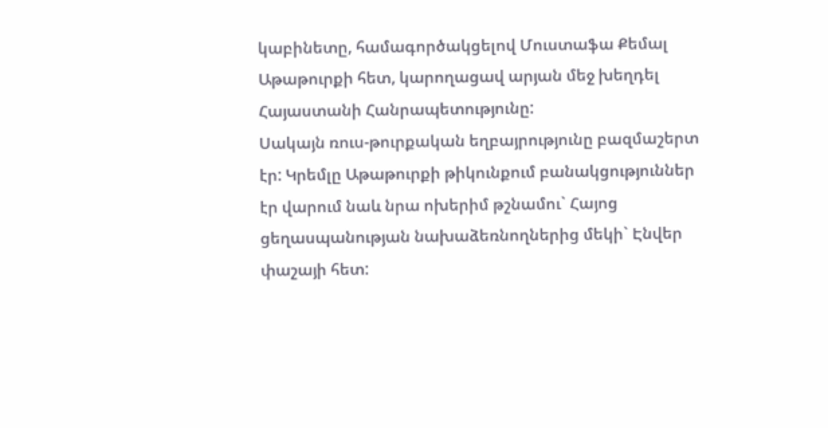կաբինետը, համագործակցելով Մուստաֆա Քեմալ Աթաթուրքի հետ, կարողացավ արյան մեջ խեղդել Հայաստանի Հանրապետությունը:
Սակայն ռուս-թուրքական եղբայրությունը բազմաշերտ էր: Կրեմլը Աթաթուրքի թիկունքում բանակցություններ էր վարում նաև նրա ոխերիմ թշնամու` Հայոց ցեղասպանության նախաձեռնողներից մեկի` Էնվեր փաշայի հետ: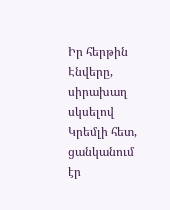Իր հերթին Էնվերը, սիրախաղ սկսելով Կրեմլի հետ, ցանկանում էր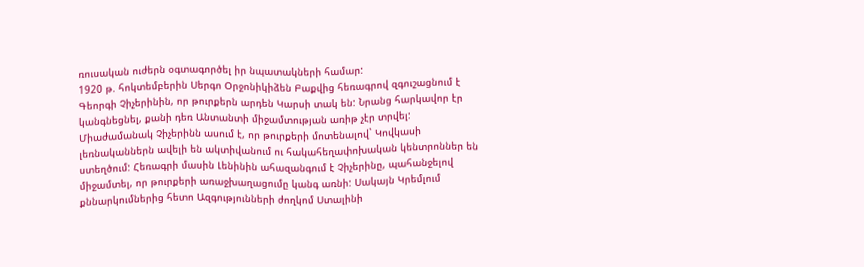ռուսական ուժերն օգտագործել իր նպատակների համար:
1920 թ. հոկտեմբերին Սերգո Օրջոնիկիձեն Բաքվից հեռագրով զգուշացնում է Գեորգի Չիչերինին, որ թուրքերն արդեն Կարսի տակ են: Նրանց հարկավոր էր կանգնեցնել, քանի դեռ Անտանտի միջամտության առիթ չէր տրվել: Միաժամանակ Չիչերինն ասում է, որ թուրքերի մոտենալով` Կովկասի լեռնականներն ավելի են ակտիվանում ու հակահեղափոխական կենտրոններ են ստեղծում: Հեռագրի մասին Լենինին ահազանգում է Չիչերինը, պահանջելով միջամտել, որ թուրքերի առաջխաղացումը կանգ առնի: Սակայն Կրեմլում քննարկումներից հետո Ազգությունների ժողկոմ Ստալինի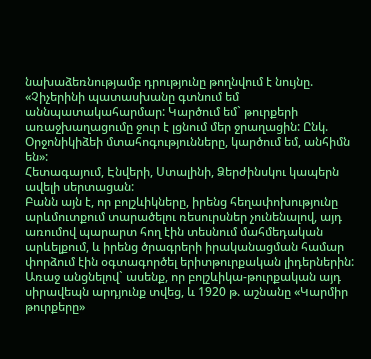նախաձեռնությամբ դրությունը թողնվում է նույնը. «Չիչերինի պատասխանը գտնում եմ աննպատակահարմար: Կարծում եմ` թուրքերի առաջխաղացումը ջուր է լցնում մեր ջրաղացին: Ընկ. Օրջոնիկիձեի մտահոգությունները, կարծում եմ, անհիմն են»:
Հետագայում, Էնվերի, Ստալինի, Ձերժինսկու կապերն ավելի սերտացան:
Բանն այն է, որ բոլշևիկները, իրենց հեղափոխությունը արևմուտքում տարածելու ռեսուրսներ չունենալով, այդ առումով պարարտ հող էին տեսնում մահմեդական արևելքում, և իրենց ծրագրերի իրականացման համար փորձում էին օգտագործել երիտթուրքական լիդերներին: Առաջ անցնելով` ասենք, որ բոլշևիկա-թուրքական այդ սիրավեպն արդյունք տվեց, և 1920 թ. աշնանը «Կարմիր թուրքերը»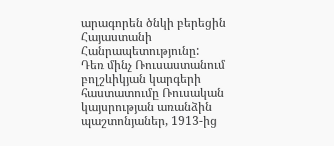արագորեն ծնկի բերեցին Հայաստանի Հանրապետությունը:
Դեռ մինչ Ռուսաստանում բոլշևիկյան կարգերի հաստատումը Ռուսական կայսրության առանձին պաշտոնյաներ, 1913-ից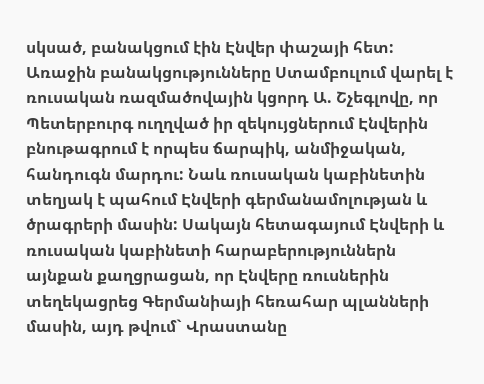սկսած, բանակցում էին Էնվեր փաշայի հետ: Առաջին բանակցությունները Ստամբուլում վարել է ռուսական ռազմածովային կցորդ Ա. Շչեգլովը, որ Պետերբուրգ ուղղված իր զեկույցներում Էնվերին բնութագրում է որպես ճարպիկ, անմիջական, հանդուգն մարդու: Նաև ռուսական կաբինետին տեղյակ է պահում Էնվերի գերմանամոլության և ծրագրերի մասին: Սակայն հետագայում Էնվերի և ռուսական կաբինետի հարաբերություններն այնքան քաղցրացան, որ Էնվերը ռուսներին տեղեկացրեց Գերմանիայի հեռահար պլանների մասին, այդ թվում` Վրաստանը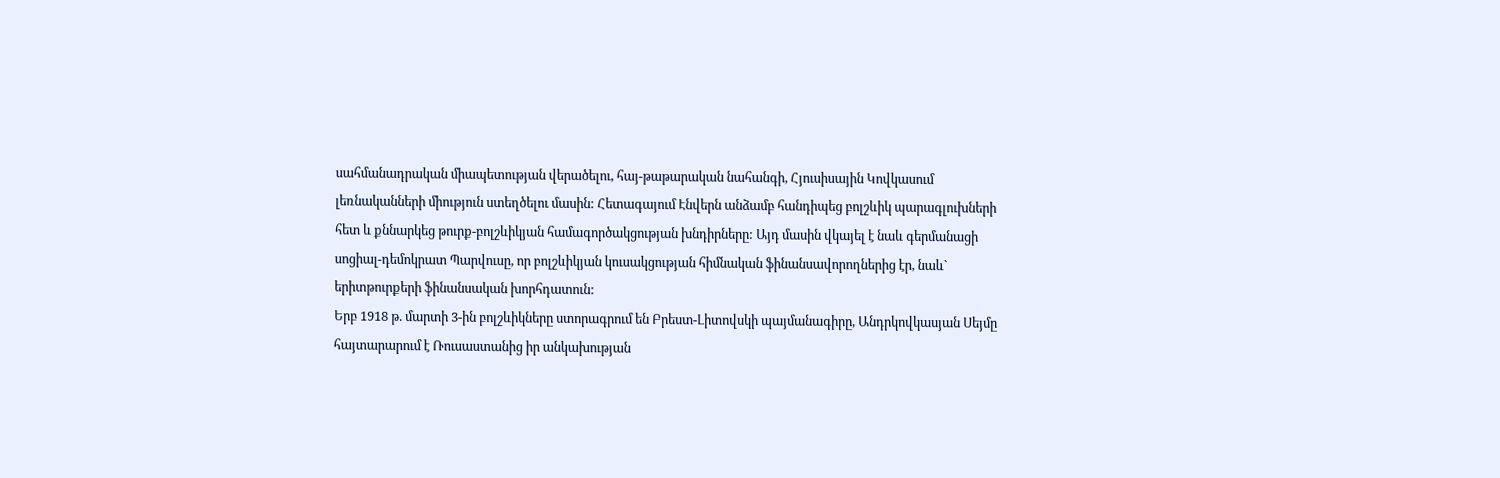սահմանադրական միապետության վերածելու, հայ-թաթարական նահանգի, Հյուսիսային Կովկասում լեռնականների միություն ստեղծելու մասին: Հետագայում Էնվերն անձամբ հանդիպեց բոլշևիկ պարագլուխների հետ և քննարկեց թուրք-բոլշևիկյան համագործակցության խնդիրները: Այդ մասին վկայել է նաև գերմանացի սոցիալ-դեմոկրատ Պարվուսը, որ բոլշևիկյան կուսակցության հիմնական ֆինանսավորողներից էր, նաև` երիտթուրքերի ֆինանսական խորհդատուն:
Երբ 1918 թ. մարտի 3-ին բոլշևիկները ստորագրում են Բրեստ-Լիտովսկի պայմանագիրը, Անդրկովկասյան Սեյմը հայտարարում է Ռուսաստանից իր անկախության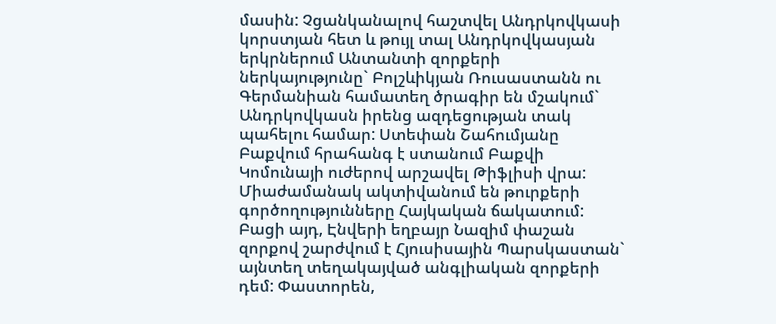մասին: Չցանկանալով հաշտվել Անդրկովկասի կորստյան հետ և թույլ տալ Անդրկովկասյան երկրներում Անտանտի զորքերի ներկայությունը` Բոլշևիկյան Ռուսաստանն ու Գերմանիան համատեղ ծրագիր են մշակում` Անդրկովկասն իրենց ազդեցության տակ պահելու համար: Ստեփան Շահումյանը Բաքվում հրահանգ է ստանում Բաքվի Կոմունայի ուժերով արշավել Թիֆլիսի վրա: Միաժամանակ ակտիվանում են թուրքերի գործողությունները Հայկական ճակատում: Բացի այդ, Էնվերի եղբայր Նազիմ փաշան զորքով շարժվում է Հյուսիսային Պարսկաստան` այնտեղ տեղակայված անգլիական զորքերի դեմ: Փաստորեն,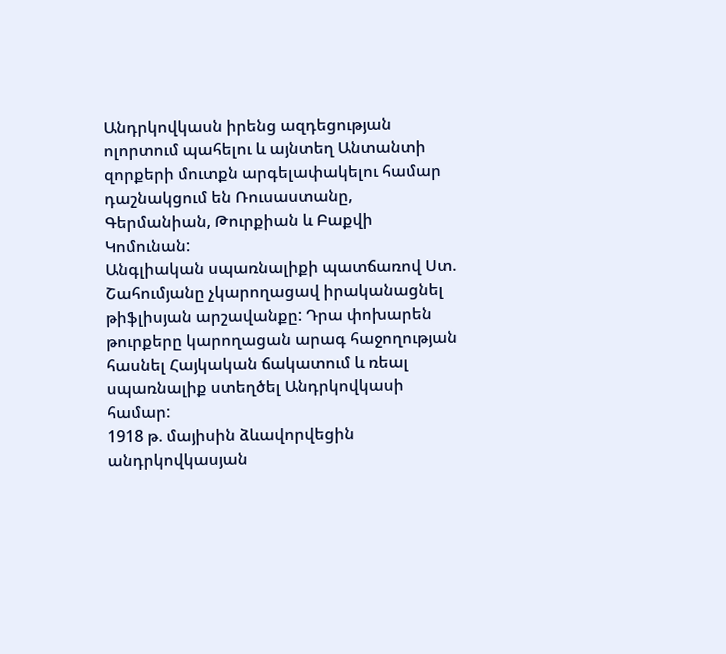Անդրկովկասն իրենց ազդեցության ոլորտում պահելու և այնտեղ Անտանտի զորքերի մուտքն արգելափակելու համար դաշնակցում են Ռուսաստանը, Գերմանիան, Թուրքիան և Բաքվի Կոմունան:
Անգլիական սպառնալիքի պատճառով Ստ. Շահումյանը չկարողացավ իրականացնել թիֆլիսյան արշավանքը: Դրա փոխարեն թուրքերը կարողացան արագ հաջողության հասնել Հայկական ճակատում և ռեալ սպառնալիք ստեղծել Անդրկովկասի համար:
1918 թ. մայիսին ձևավորվեցին անդրկովկասյան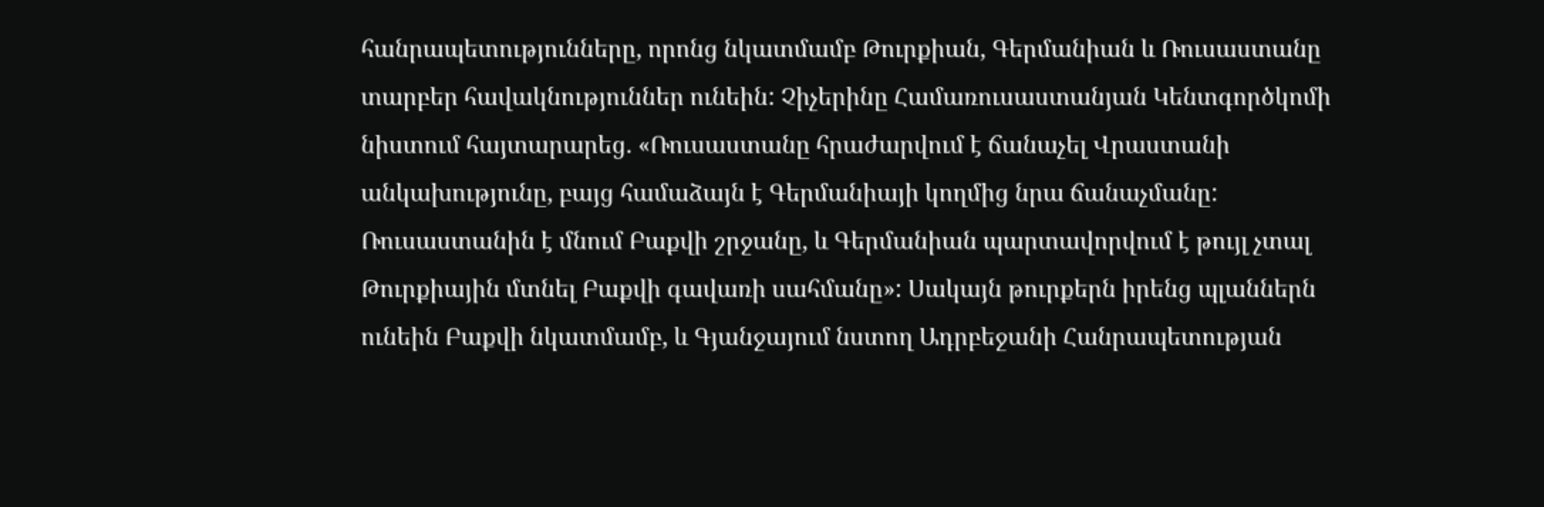հանրապետությունները, որոնց նկատմամբ Թուրքիան, Գերմանիան և Ռուսաստանը տարբեր հավակնություններ ունեին: Չիչերինը Համառուսաստանյան Կենտգործկոմի նիստում հայտարարեց. «Ռուսաստանը հրաժարվում է ճանաչել Վրաստանի անկախությունը, բայց համաձայն է Գերմանիայի կողմից նրա ճանաչմանը: Ռուսաստանին է մնում Բաքվի շրջանը, և Գերմանիան պարտավորվում է թույլ չտալ Թուրքիային մտնել Բաքվի գավառի սահմանը»: Սակայն թուրքերն իրենց պլաններն ունեին Բաքվի նկատմամբ, և Գյանջայում նստող Ադրբեջանի Հանրապետության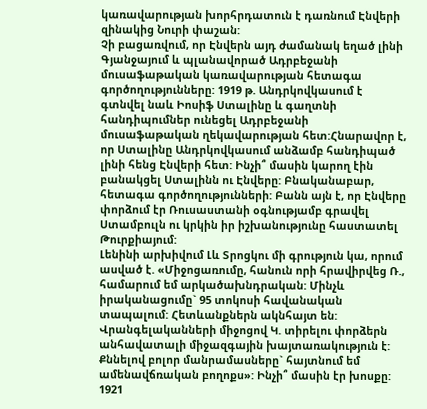կառավարության խորհրդատուն է դառնում Էնվերի զինակից Նուրի փաշան:
Չի բացառվում, որ Էնվերն այդ ժամանակ եղած լինի Գյանջայում և պլանավորած Ադրբեջանի մուսաֆաթական կառավարության հետագա գործողությունները: 1919 թ. Անդրկովկասում է գտնվել նաև Իոսիֆ Ստալինը և գաղտնի հանդիպումներ ունեցել Ադրբեջանի մուսաֆաթական ղեկավարության հետ:Հնարավոր է, որ Ստալինը Անդրկովկասում անձամբ հանդիպած լինի հենց Էնվերի հետ: Ինչի՞ մասին կարող էին բանակցել Ստալինն ու Էնվերը: Բնականաբար, հետագա գործողությունների: Բանն այն է, որ Էնվերը փորձում էր Ռուսաստանի օգնությամբ գրավել Ստամբուլն ու կրկին իր իշխանությունը հաստատել Թուրքիայում:
Լենինի արխիվում Լև Տրոցկու մի գրություն կա, որում ասված է. «Միջոցառումը, հանուն որի հրավիրվեց Ռ., համարում եմ արկածախնդրական: Մինչև իրականացումը` 95 տոկոսի հավանական տապալում: Հետևանքներն ակնհայտ են: Վրանգելականների միջոցով Կ. տիրելու փորձերն անհավատալի միջազգային խայտառակություն է: Քննելով բոլոր մանրամասները` հայտնում եմ ամենավճռական բողոքս»: Ինչի՞ մասին էր խոսքը:
1921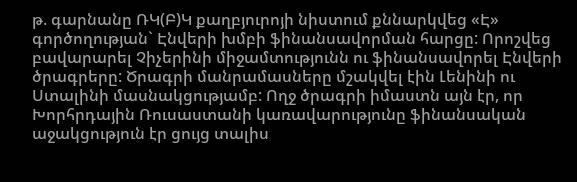թ. գարնանը ՌԿ(Բ)Կ քաղբյուրոյի նիստում քննարկվեց «Է» գործողության` Էնվերի խմբի ֆինանսավորման հարցը: Որոշվեց բավարարել Չիչերինի միջամտությունն ու ֆինանսավորել Էնվերի ծրագրերը: Ծրագրի մանրամասները մշակվել էին Լենինի ու Ստալինի մասնակցությամբ: Ողջ ծրագրի իմաստն այն էր, որ Խորհրդային Ռուսաստանի կառավարությունը ֆինանսական աջակցություն էր ցույց տալիս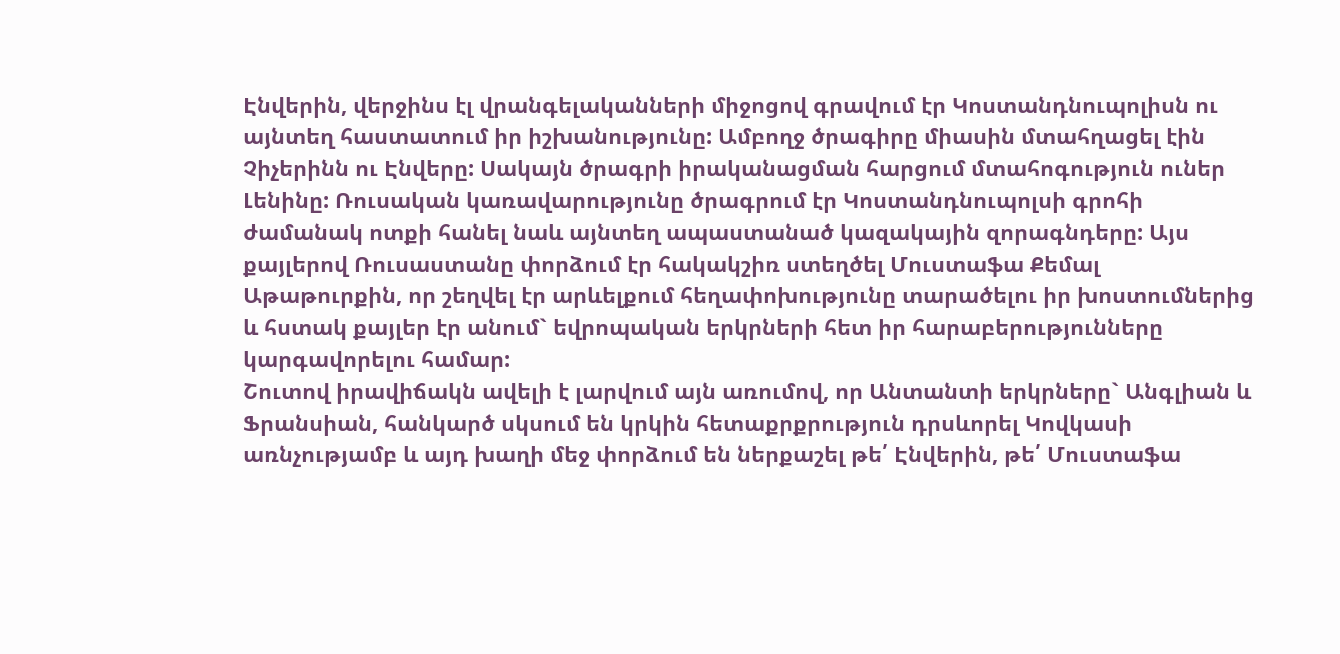Էնվերին, վերջինս էլ վրանգելականների միջոցով գրավում էր Կոստանդնուպոլիսն ու այնտեղ հաստատում իր իշխանությունը: Ամբողջ ծրագիրը միասին մտահղացել էին Չիչերինն ու Էնվերը: Սակայն ծրագրի իրականացման հարցում մտահոգություն ուներ Լենինը: Ռուսական կառավարությունը ծրագրում էր Կոստանդնուպոլսի գրոհի ժամանակ ոտքի հանել նաև այնտեղ ապաստանած կազակային զորագնդերը: Այս քայլերով Ռուսաստանը փորձում էր հակակշիռ ստեղծել Մուստաֆա Քեմալ Աթաթուրքին, որ շեղվել էր արևելքում հեղափոխությունը տարածելու իր խոստումներից և հստակ քայլեր էր անում` եվրոպական երկրների հետ իր հարաբերությունները կարգավորելու համար:
Շուտով իրավիճակն ավելի է լարվում այն առումով, որ Անտանտի երկրները` Անգլիան և Ֆրանսիան, հանկարծ սկսում են կրկին հետաքրքրություն դրսևորել Կովկասի առնչությամբ և այդ խաղի մեջ փորձում են ներքաշել թե՛ Էնվերին, թե՛ Մուստաֆա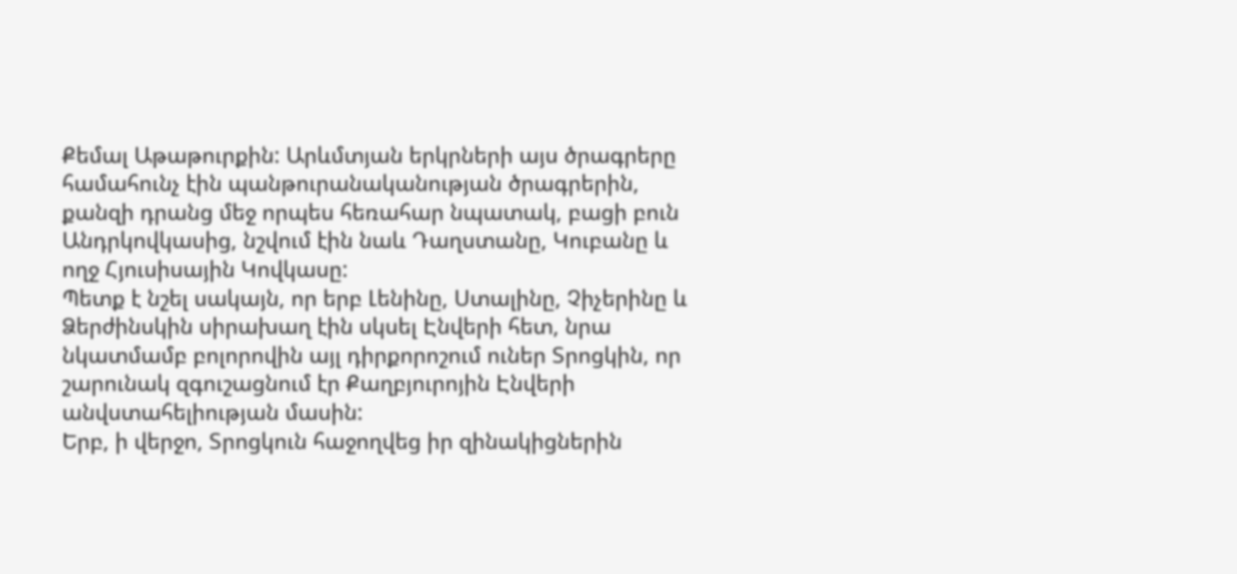Քեմալ Աթաթուրքին: Արևմտյան երկրների այս ծրագրերը համահունչ էին պանթուրանականության ծրագրերին, քանզի դրանց մեջ որպես հեռահար նպատակ, բացի բուն Անդրկովկասից, նշվում էին նաև Դաղստանը, Կուբանը և ողջ Հյուսիսային Կովկասը:
Պետք է նշել սակայն, որ երբ Լենինը, Ստալինը, Չիչերինը և Ձերժինսկին սիրախաղ էին սկսել Էնվերի հետ, նրա նկատմամբ բոլորովին այլ դիրքորոշում ուներ Տրոցկին, որ շարունակ զգուշացնում էր Քաղբյուրոյին Էնվերի անվստահելիության մասին:
Երբ, ի վերջո, Տրոցկուն հաջողվեց իր զինակիցներին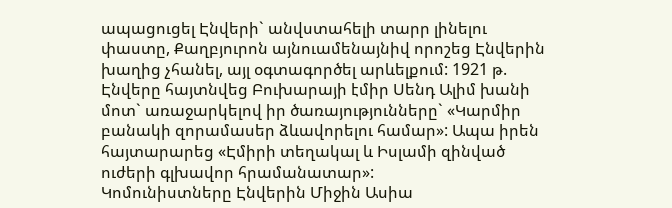ապացուցել Էնվերի` անվստահելի տարր լինելու փաստը, Քաղբյուրոն այնուամենայնիվ որոշեց Էնվերին խաղից չհանել, այլ օգտագործել արևելքում: 1921 թ. Էնվերը հայտնվեց Բուխարայի էմիր Սենդ Ալիմ խանի մոտ` առաջարկելով իր ծառայությունները` «Կարմիր բանակի զորամասեր ձևավորելու համար»: Ապա իրեն հայտարարեց «Էմիրի տեղակալ և Իսլամի զինված ուժերի գլխավոր հրամանատար»:
Կոմունիստները Էնվերին Միջին Ասիա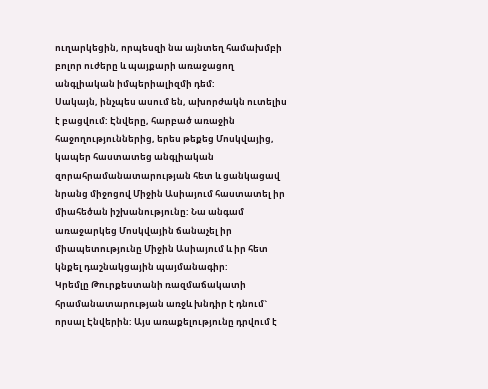ուղարկեցին, որպեսզի նա այնտեղ համախմբի բոլոր ուժերը և պայքարի առաջացող անգլիական իմպերիալիզմի դեմ:
Սակայն, ինչպես ասում են, ախորժակն ուտելիս է բացվում: Էնվերը, հարբած առաջին հաջողություններից, երես թեքեց Մոսկվայից, կապեր հաստատեց անգլիական զորահրամանատարության հետ և ցանկացավ նրանց միջոցով Միջին Ասիայում հաստատել իր միահեծան իշխանությունը: Նա անգամ առաջարկեց Մոսկվային ճանաչել իր միապետությունը Միջին Ասիայում և իր հետ կնքել դաշնակցային պայմանագիր:
Կրեմլը Թուրքեստանի ռազմաճակատի հրամանատարության առջև խնդիր է դնում` որսալ Էնվերին: Այս առաքելությունը դրվում է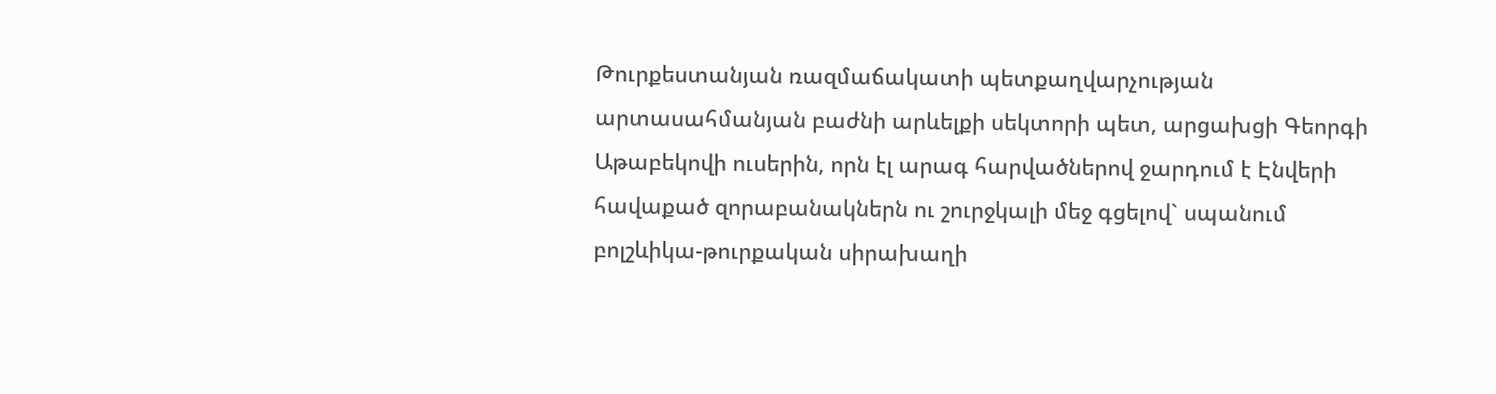Թուրքեստանյան ռազմաճակատի պետքաղվարչության արտասահմանյան բաժնի արևելքի սեկտորի պետ, արցախցի Գեորգի Աթաբեկովի ուսերին, որն էլ արագ հարվածներով ջարդում է Էնվերի հավաքած զորաբանակներն ու շուրջկալի մեջ գցելով` սպանում բոլշևիկա-թուրքական սիրախաղի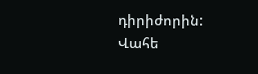դիրիժորին:
Վահե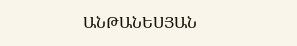ԱՆԹԱՆԵՍՅԱՆ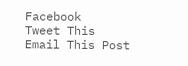Facebook
Tweet This
Email This Post